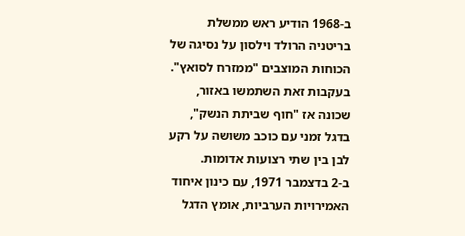ב-1968 הודיע ראש ממשלת בריטניה הרולד וילסון על נסיגה של הכוחות המוצבים "ממזרח לסואץ". בעקבות זאת השתמשו באזור, שכונה אז "חוף שביתת הנשק", בדגל זמני עם כוכב משושה על רקע לבן בין שתי רצועות אדומות.
ב-2 בדצמבר 1971, עם כינון איחוד האמירויות הערביות, אומץ הדגל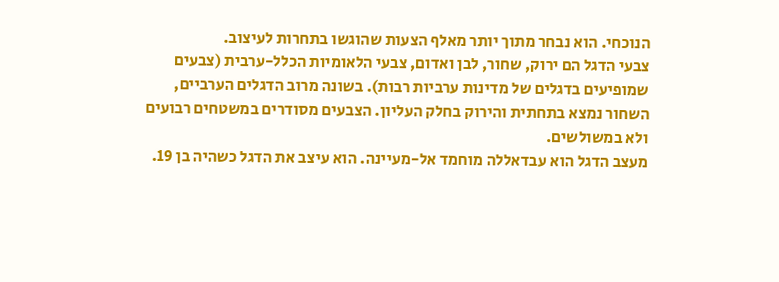הנוכחי. הוא נבחר מתוך יותר מאלף הצעות שהוגשו בתחרות לעיצוב.
צבעי הדגל הם ירוק, שחור, לבן ואדום, צבעי הלאומיות הכלל-ערבית (צבעים שמופיעים בדגלים של מדינות ערביות רבות). בשונה מרוב הדגלים הערביים, השחור נמצא בתחתית והירוק בחלק העליון. הצבעים מסודרים במשטחים רבועים ולא במשולשים.
מעצב הדגל הוא עבדאללה מוחמד אל-מעיינה. הוא עיצב את הדגל כשהיה בן 19.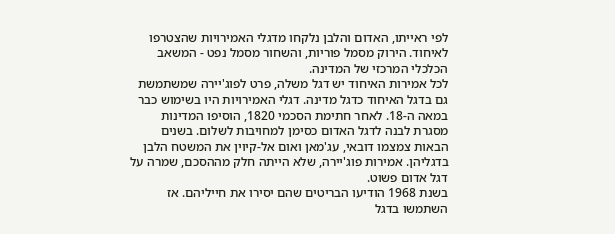לפי ראייתו, האדום והלבן נלקחו מדגלי האמירויות שהצטרפו לאיחוד. הירוק מסמל פוריות, והשחור מסמל נפט - המשאב הכלכלי המרכזי של המדינה.
לכל אמירות האיחוד יש דגל משלה, פרט לפוג'יירה שמשתמשת גם בדגל האיחוד כדגל מדינה. דגלי האמירויות היו בשימוש כבר במאה ה-18. לאחר חתימת הסכמי 1820, הוסיפו המדינות מסגרת לבנה לדגל האדום כסימן למחויבות לשלום. בשנים הבאות צמצמו דובאי, עג'מאן ואום אל-קיוין את המשטח הלבן בדגליהן. אמירות פוג'יירה, שלא הייתה חלק מההסכם, שמרה על דגל אדום פשוט.
בשנת 1968 הודיעו הבריטים שהם יסירו את חייליהם. אז השתמשו בדגל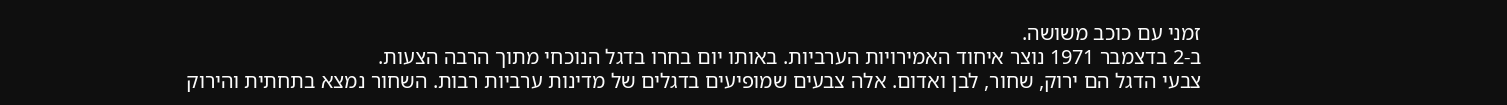זמני עם כוכב משושה.
ב-2 בדצמבר 1971 נוצר איחוד האמירויות הערביות. באותו יום בחרו בדגל הנוכחי מתוך הרבה הצעות.
צבעי הדגל הם ירוק, שחור, לבן ואדום. אלה צבעים שמופיעים בדגלים של מדינות ערביות רבות. השחור נמצא בתחתית והירוק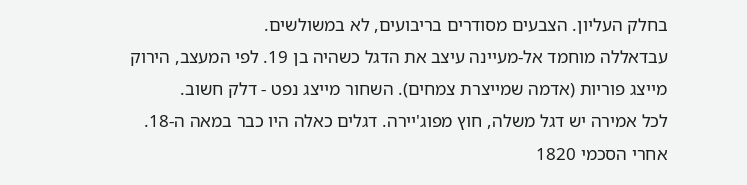בחלק העליון. הצבעים מסודרים בריבועים, לא במשולשים.
עבדאללה מוחמד אל-מעיינה עיצב את הדגל כשהיה בן 19. לפי המעצב, הירוק מייצג פוריות (אדמה שמייצרת צמחים). השחור מייצג נפט - דלק חשוב.
לכל אמירה יש דגל משלה, חוץ מפוג'יירה. דגלים כאלה היו כבר במאה ה-18. אחרי הסכמי 1820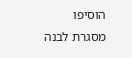הוסיפו מסגרת לבנה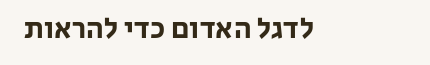לדגל האדום כדי להראות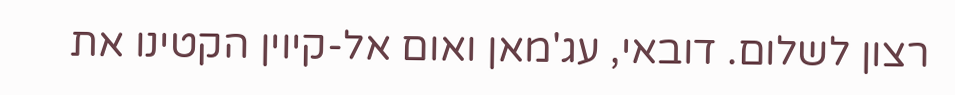רצון לשלום. דובאי, עג'מאן ואום אל-קיוין הקטינו את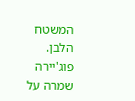המשטח הלבן. פוג'יירה שמרה על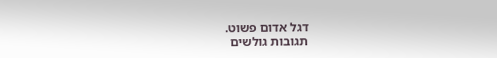דגל אדום פשוט.
תגובות גולשים